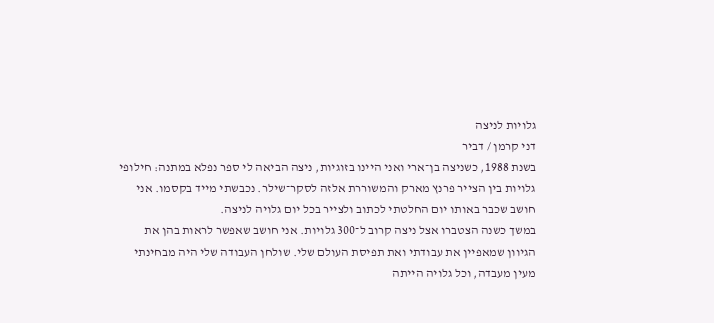גלויות לניצה
דני קרמן / דביר
בשנת 1988, כשניצה בן־ארי ואני היינו בזוגיות, ניצה הביאה לי ספר נפלא במתנה: חילופי גלויות בין הצייר פרנץ מארק והמשוררת אלזה לסקר־שילר. נכבשתי מייד בקסמו. אני חושב שכבר באותו יום החלטתי לכתוב ולצייר בכל יום גלויה לניצה.
במשך כשנה הצטברו אצל ניצה קרוב ל־300 גלויות. אני חושב שאפשר לראות בהן את הגיוון שמאפיין את עבודתי ואת תפיסת העולם שלי. שולחן העבודה שלי היה מבחינתי מעין מעבדה, וכל גלויה הייתה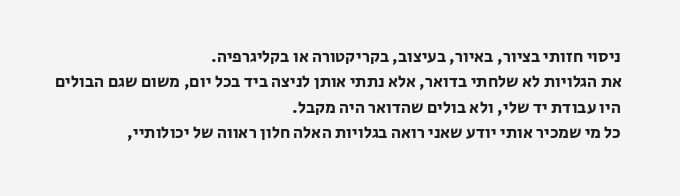ניסוי חזותי בציור, באיור, בעיצוב, בקריקטורה או בקליגרפיה.
את הגלויות לא שלחתי בדואר, אלא נתתי אותן לניצה ביד בכל יום, משום שגם הבולים היו עבודת יד שלי, ולא בולים שהדואר היה מקבל.
כל מי שמכיר אותי יודע שאני רואה בגלויות האלה חלון ראווה של יכולותיי,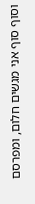וסוף סוף אני מגשים חלום, ומפרסם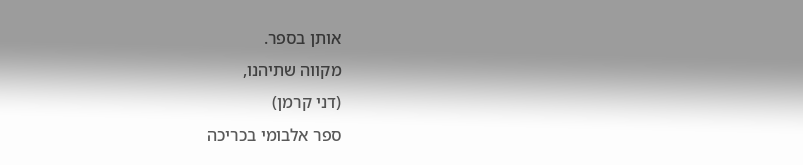אותן בספר.
מקווה שתיהנו,
(דני קרמן)
ספר אלבומי בכריכה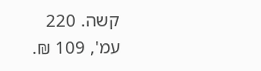קשה. 220 עמ', 109 ₪.